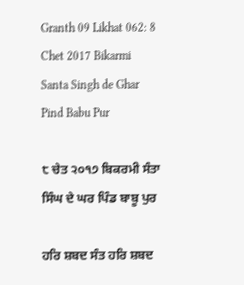Granth 09 Likhat 062: 8 Chet 2017 Bikarmi Santa Singh de Ghar Pind Babu Pur

੮ ਚੇਤ ੨੦੧੭ ਬਿਕਰਮੀ ਸੰਤਾ ਸਿੰਘ ਦੇ ਘਰ ਪਿੰਡ ਬਾਬੂ ਪੁਰ

ਹਰਿ ਸ਼ਬਦ ਸੰਤ ਹਰਿ ਸ਼ਬਦ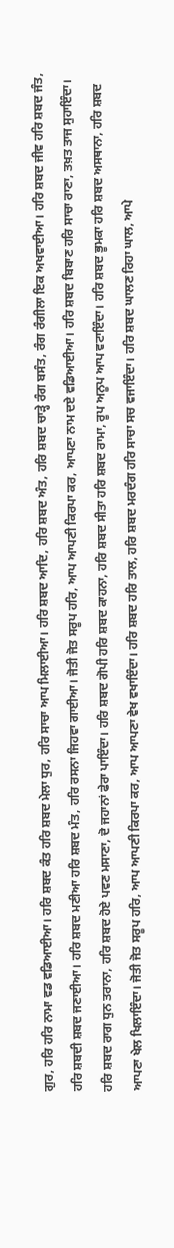ਗੁਰ, ਹਰਿ ਹਰਿ ਨਾਮਾ ਵਡ ਵਡਿਆਈਆ। ਹਰਿ ਸ਼ਬਦ ਕੰਤ ਹਰਿ ਸ਼ਬਦ ਮੇਲਾ ਧੁਰ, ਹਰਿ ਸਾਚਾ ਆਪ ਮਿਲਾਈਆ। ਹਰਿ ਸ਼ਬਦ ਆਦਿ, ਹਰਿ ਸ਼ਬਦ ਅੰਤ, ਹਰਿ ਸ਼ਬਦ ਚਾੜ੍ਹੇ ਰੰਗ ਬਸੰਤ, ਰੰਗ ਰੰਗੀਲਾ ਇਕ ਅਖਵਾਈਆ। ਹਰਿ ਸ਼ਬਦ ਜੀਵ ਹਰਿ ਸ਼ਬਦ ਜੰਤ, ਹਰਿ ਸ਼ਬਦੀ ਸ਼ਬਦ ਜਣਾਈਆ। ਹਰਿ ਸ਼ਬਦ ਮਣੀਆ ਹਰਿ ਸ਼ਬਦ ਮੰਤ, ਹਰਿ ਰਸਨਾ ਜਿਹਵਾ ਗਾਈਆ। ਜੋਤੀ ਜੋਤ ਸਰੂਪ ਹਰਿ, ਆਪ ਆਪਣੀ ਕਿਰਪਾ ਕਰ, ਆਪਣਾ ਨਾਮ ਦਏ ਵਡਿਆਈਆ। ਹਰਿ ਸ਼ਬਦ ਬਿਬਾਣ ਹਰਿ ਸਾਚਾ ਰਾਣਾ, ਤਖ਼ਤ ਤਾਜ ਸੁਹਾਇੰਦਾ। ਹਰਿ ਸ਼ਬਦ ਰਾਗ ਧੁਨ ਤਰਾਨਾ, ਹਰਿ ਸ਼ਬਦ ਹੋਏ ਪਵਣ ਮਸਾਣਾ, ਦੋ ਜਹਾਨਾਂ ਫੇਰਾ ਪਾਇੰਦਾ। ਹਰਿ ਸ਼ਬਦ ਗੋਪੀ ਹਰਿ ਸ਼ਬਦ ਕਾਹਨਾ, ਹਰਿ ਸ਼ਬਦ ਸੀਤਾ ਹਰਿ ਸ਼ਬਦ ਰਾਮਾ, ਰੂਪ ਅਨੂਪ ਆਪ ਵਟਾਇੰਦਾ। ਹਰਿ ਸ਼ਬਦ ਭੂਮਕਾ ਹਰਿ ਸ਼ਬਦ ਅਸਥਾਨਾ, ਹਰਿ ਸ਼ਬਦ ਆਪਣਾ ਖੇਲ ਖਿਲਾਇੰਦਾ। ਜੋਤੀ ਜੋਤ ਸਰੂਪ ਹਰਿ, ਆਪ ਆਪਣੀ ਕਿਰਪਾ ਕਰ, ਆਪ ਆਪਣਾ ਵੇਖ ਵਖਾਇੰਦਾ। ਹਰਿ ਸ਼ਬਦ ਹਰਿ ਤਾਲ, ਹਰਿ ਸ਼ਬਦ ਮਰਦੰਗ ਹਰਿ ਸਾਚਾ ਸਚ ਵਜਾਇੰਦਾ। ਹਰਿ ਸ਼ਬਦ ਘਾਲਣ ਰਿਹਾ ਘਾਲ, ਆਪੇ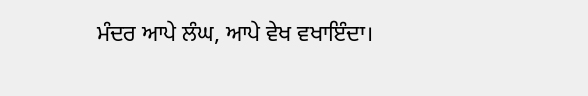ਮੰਦਰ ਆਪੇ ਲੰਘ, ਆਪੇ ਵੇਖ ਵਖਾਇੰਦਾ।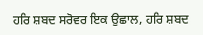ਹਰਿ ਸ਼ਬਦ ਸਰੋਵਰ ਇਕ ਉਛਾਲ, ਹਰਿ ਸ਼ਬਦ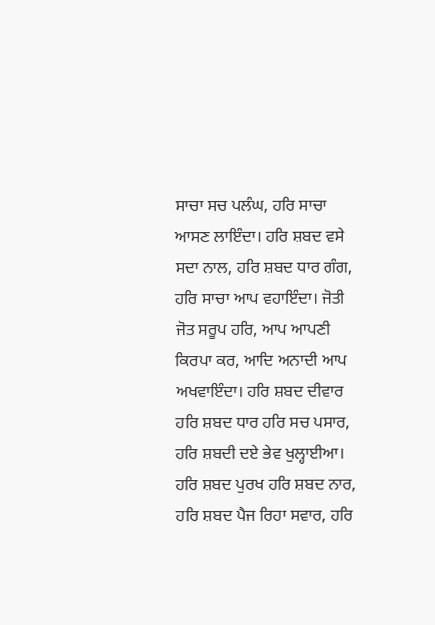ਸਾਚਾ ਸਚ ਪਲੰਘ, ਹਰਿ ਸਾਚਾ ਆਸਣ ਲਾਇੰਦਾ। ਹਰਿ ਸ਼ਬਦ ਵਸੇ ਸਦਾ ਨਾਲ, ਹਰਿ ਸ਼ਬਦ ਧਾਰ ਗੰਗ, ਹਰਿ ਸਾਚਾ ਆਪ ਵਹਾਇੰਦਾ। ਜੋਤੀ ਜੋਤ ਸਰੂਪ ਹਰਿ, ਆਪ ਆਪਣੀ ਕਿਰਪਾ ਕਰ, ਆਦਿ ਅਨਾਦੀ ਆਪ ਅਖਵਾਇੰਦਾ। ਹਰਿ ਸ਼ਬਦ ਦੀਵਾਰ ਹਰਿ ਸ਼ਬਦ ਧਾਰ ਹਰਿ ਸਚ ਪਸਾਰ, ਹਰਿ ਸ਼ਬਦੀ ਦਏ ਭੇਵ ਖੁਲ੍ਹਾਈਆ। ਹਰਿ ਸ਼ਬਦ ਪੁਰਖ ਹਰਿ ਸ਼ਬਦ ਨਾਰ, ਹਰਿ ਸ਼ਬਦ ਪੈਜ ਰਿਹਾ ਸਵਾਰ, ਹਰਿ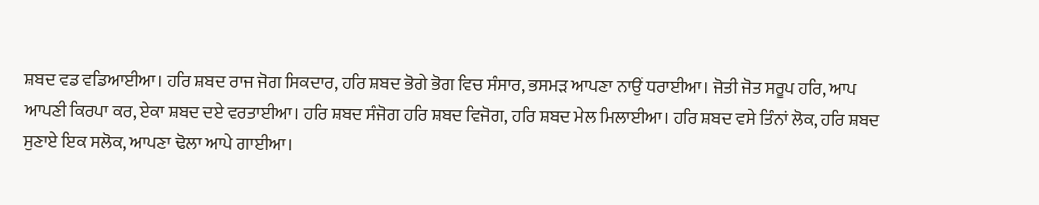ਸ਼ਬਦ ਵਡ ਵਡਿਆਈਆ। ਹਰਿ ਸ਼ਬਦ ਰਾਜ ਜੋਗ ਸਿਕਦਾਰ, ਹਰਿ ਸ਼ਬਦ ਭੋਗੇ ਭੋਗ ਵਿਚ ਸੰਸਾਰ, ਭਸਮੜ ਆਪਣਾ ਨਾਉਂ ਧਰਾਈਆ। ਜੋਤੀ ਜੋਤ ਸਰੂਪ ਹਰਿ, ਆਪ ਆਪਣੀ ਕਿਰਪਾ ਕਰ, ਏਕਾ ਸ਼ਬਦ ਦਏ ਵਰਤਾਈਆ। ਹਰਿ ਸ਼ਬਦ ਸੰਜੋਗ ਹਰਿ ਸ਼ਬਦ ਵਿਜੋਗ, ਹਰਿ ਸ਼ਬਦ ਮੇਲ ਮਿਲਾਈਆ। ਹਰਿ ਸ਼ਬਦ ਵਸੇ ਤਿੰਨਾਂ ਲੋਕ, ਹਰਿ ਸ਼ਬਦ ਸੁਣਾਏ ਇਕ ਸਲੋਕ, ਆਪਣਾ ਢੋਲਾ ਆਪੇ ਗਾਈਆ।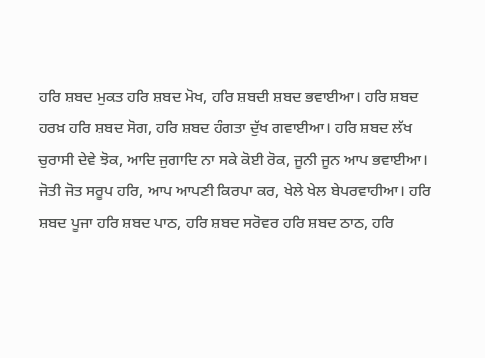ਹਰਿ ਸ਼ਬਦ ਮੁਕਤ ਹਰਿ ਸ਼ਬਦ ਮੋਖ, ਹਰਿ ਸ਼ਬਦੀ ਸ਼ਬਦ ਭਵਾਈਆ। ਹਰਿ ਸ਼ਬਦ ਹਰਖ਼ ਹਰਿ ਸ਼ਬਦ ਸੋਗ, ਹਰਿ ਸ਼ਬਦ ਹੰਗਤਾ ਦੁੱਖ ਗਵਾਈਆ। ਹਰਿ ਸ਼ਬਦ ਲੱਖ ਚੁਰਾਸੀ ਦੇਵੇ ਝੋਕ, ਆਦਿ ਜੁਗਾਦਿ ਨਾ ਸਕੇ ਕੋਈ ਰੋਕ, ਜੂਨੀ ਜੂਨ ਆਪ ਭਵਾਈਆ। ਜੋਤੀ ਜੋਤ ਸਰੂਪ ਹਰਿ, ਆਪ ਆਪਣੀ ਕਿਰਪਾ ਕਰ, ਖੇਲੇ ਖੇਲ ਬੇਪਰਵਾਹੀਆ। ਹਰਿ ਸ਼ਬਦ ਪੂਜਾ ਹਰਿ ਸ਼ਬਦ ਪਾਠ, ਹਰਿ ਸ਼ਬਦ ਸਰੋਵਰ ਹਰਿ ਸ਼ਬਦ ਠਾਠ, ਹਰਿ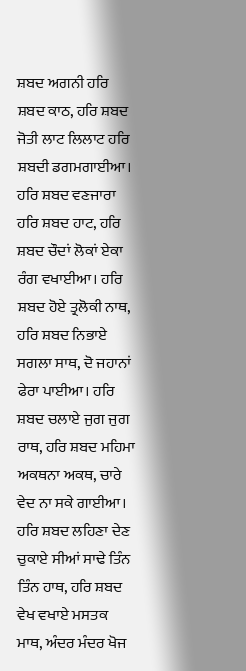ਸ਼ਬਦ ਅਗਨੀ ਹਰਿ ਸ਼ਬਦ ਕਾਠ, ਹਰਿ ਸ਼ਬਦ ਜੋਤੀ ਲਾਟ ਲਿਲਾਟ ਹਰਿ ਸ਼ਬਦੀ ਡਗਮਗਾਈਆ। ਹਰਿ ਸ਼ਬਦ ਵਣਜਾਰਾ ਹਰਿ ਸ਼ਬਦ ਹਾਟ, ਹਰਿ ਸ਼ਬਦ ਚੌਦਾਂ ਲੋਕਾਂ ਏਕਾ ਰੰਗ ਵਖਾਈਆ। ਹਰਿ ਸ਼ਬਦ ਹੋਏ ਤ੍ਰਲੋਕੀ ਨਾਥ, ਹਰਿ ਸ਼ਬਦ ਨਿਭਾਏ ਸਗਲਾ ਸਾਥ, ਦੋ ਜਹਾਨਾਂ ਫੇਰਾ ਪਾਈਆ। ਹਰਿ ਸ਼ਬਦ ਚਲਾਏ ਜੁਗ ਜੁਗ ਰਾਥ, ਹਰਿ ਸ਼ਬਦ ਮਹਿਮਾ ਅਕਥਨਾ ਅਕਥ, ਚਾਰੇ ਵੇਦ ਨਾ ਸਕੇ ਗਾਈਆ। ਹਰਿ ਸ਼ਬਦ ਲਹਿਣਾ ਦੇਣ ਚੁਕਾਏ ਸੀਆਂ ਸਾਢੇ ਤਿੰਨ ਤਿੰਨ ਹਾਥ, ਹਰਿ ਸ਼ਬਦ ਵੇਖ ਵਖਾਏ ਮਸਤਕ ਮਾਥ, ਅੰਦਰ ਮੰਦਰ ਖੋਜ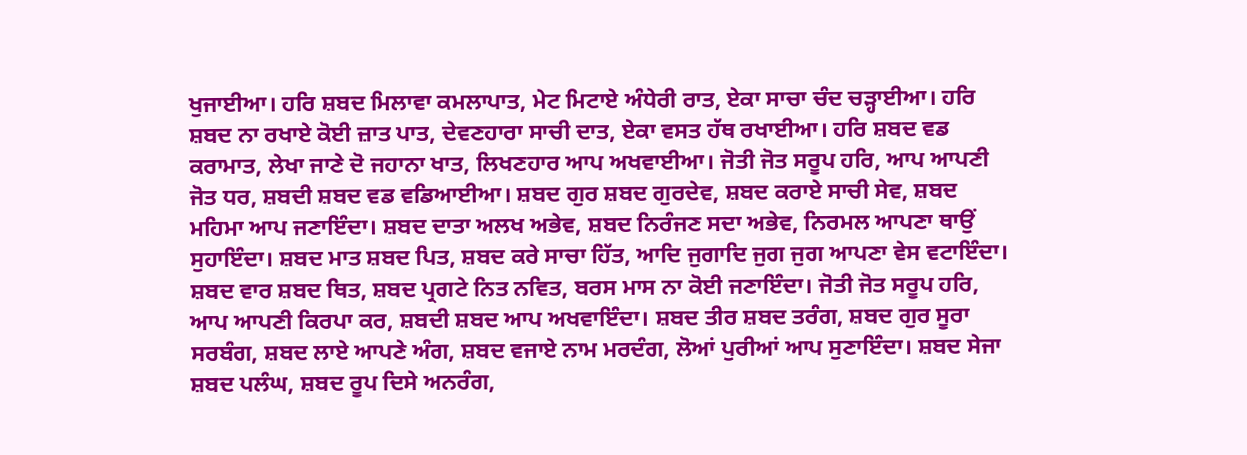ਖੁਜਾਈਆ। ਹਰਿ ਸ਼ਬਦ ਮਿਲਾਵਾ ਕਮਲਾਪਾਤ, ਮੇਟ ਮਿਟਾਏ ਅੰਧੇਰੀ ਰਾਤ, ਏਕਾ ਸਾਚਾ ਚੰਦ ਚੜ੍ਹਾਈਆ। ਹਰਿ ਸ਼ਬਦ ਨਾ ਰਖਾਏ ਕੋਈ ਜ਼ਾਤ ਪਾਤ, ਦੇਵਣਹਾਰਾ ਸਾਚੀ ਦਾਤ, ਏਕਾ ਵਸਤ ਹੱਥ ਰਖਾਈਆ। ਹਰਿ ਸ਼ਬਦ ਵਡ ਕਰਾਮਾਤ, ਲੇਖਾ ਜਾਣੇ ਦੋ ਜਹਾਨਾ ਖਾਤ, ਲਿਖਣਹਾਰ ਆਪ ਅਖਵਾਈਆ। ਜੋਤੀ ਜੋਤ ਸਰੂਪ ਹਰਿ, ਆਪ ਆਪਣੀ ਜੋਤ ਧਰ, ਸ਼ਬਦੀ ਸ਼ਬਦ ਵਡ ਵਡਿਆਈਆ। ਸ਼ਬਦ ਗੁਰ ਸ਼ਬਦ ਗੁਰਦੇਵ, ਸ਼ਬਦ ਕਰਾਏ ਸਾਚੀ ਸੇਵ, ਸ਼ਬਦ ਮਹਿਮਾ ਆਪ ਜਣਾਇੰਦਾ। ਸ਼ਬਦ ਦਾਤਾ ਅਲਖ ਅਭੇਵ, ਸ਼ਬਦ ਨਿਰੰਜਣ ਸਦਾ ਅਭੇਵ, ਨਿਰਮਲ ਆਪਣਾ ਥਾਉਂ ਸੁਹਾਇੰਦਾ। ਸ਼ਬਦ ਮਾਤ ਸ਼ਬਦ ਪਿਤ, ਸ਼ਬਦ ਕਰੇ ਸਾਚਾ ਹਿੱਤ, ਆਦਿ ਜੁਗਾਦਿ ਜੁਗ ਜੁਗ ਆਪਣਾ ਵੇਸ ਵਟਾਇੰਦਾ। ਸ਼ਬਦ ਵਾਰ ਸ਼ਬਦ ਥਿਤ, ਸ਼ਬਦ ਪ੍ਰਗਟੇ ਨਿਤ ਨਵਿਤ, ਬਰਸ ਮਾਸ ਨਾ ਕੋਈ ਜਣਾਇੰਦਾ। ਜੋਤੀ ਜੋਤ ਸਰੂਪ ਹਰਿ, ਆਪ ਆਪਣੀ ਕਿਰਪਾ ਕਰ, ਸ਼ਬਦੀ ਸ਼ਬਦ ਆਪ ਅਖਵਾਇੰਦਾ। ਸ਼ਬਦ ਤੀਰ ਸ਼ਬਦ ਤਰੰਗ, ਸ਼ਬਦ ਗੁਰ ਸੂਰਾ ਸਰਬੰਗ, ਸ਼ਬਦ ਲਾਏ ਆਪਣੇ ਅੰਗ, ਸ਼ਬਦ ਵਜਾਏ ਨਾਮ ਮਰਦੰਗ, ਲੋਆਂ ਪੁਰੀਆਂ ਆਪ ਸੁਣਾਇੰਦਾ। ਸ਼ਬਦ ਸੇਜਾ ਸ਼ਬਦ ਪਲੰਘ, ਸ਼ਬਦ ਰੂਪ ਦਿਸੇ ਅਨਰੰਗ,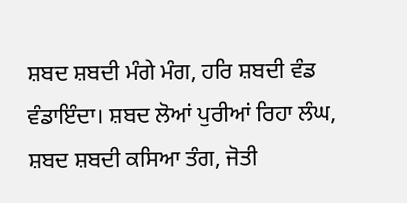ਸ਼ਬਦ ਸ਼ਬਦੀ ਮੰਗੇ ਮੰਗ, ਹਰਿ ਸ਼ਬਦੀ ਵੰਡ ਵੰਡਾਇੰਦਾ। ਸ਼ਬਦ ਲੋਆਂ ਪੁਰੀਆਂ ਰਿਹਾ ਲੰਘ, ਸ਼ਬਦ ਸ਼ਬਦੀ ਕਸਿਆ ਤੰਗ, ਜੋਤੀ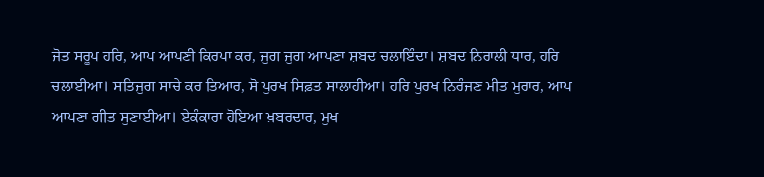ਜੋਤ ਸਰੂਪ ਹਰਿ, ਆਪ ਆਪਣੀ ਕਿਰਪਾ ਕਰ, ਜੁਗ ਜੁਗ ਆਪਣਾ ਸ਼ਬਦ ਚਲਾਇੰਦਾ। ਸ਼ਬਦ ਨਿਰਾਲੀ ਧਾਰ, ਹਰਿ ਚਲਾਈਆ। ਸਤਿਜੁਗ ਸਾਚੇ ਕਰ ਤਿਆਰ, ਸੋ ਪੁਰਖ ਸਿਫ਼ਤ ਸਾਲਾਹੀਆ। ਹਰਿ ਪੁਰਖ ਨਿਰੰਜਣ ਮੀਤ ਮੁਰਾਰ, ਆਪ ਆਪਣਾ ਗੀਤ ਸੁਣਾਈਆ। ਏਕੰਕਾਰਾ ਹੋਇਆ ਖ਼ਬਰਦਾਰ, ਮੁਖ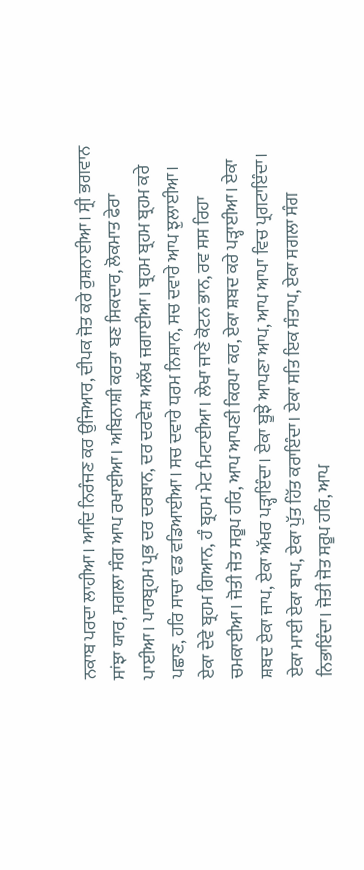ਨਕਾਬ ਪਰਦਾ ਲਾਹੀਆ। ਆਦਿ ਨਿਰੰਜਣ ਕਰ ਉਜਿਆਰ, ਦੀਪਕ ਜੋਤ ਕਰੇ ਰੁਸ਼ਨਾਈਆ। ਸ੍ਰੀ ਭਗਵਾਨ ਸਾਂਝਾ ਯਾਰ, ਸਗਲਾ ਸੰਗ ਆਪ ਰਖਾਈਆ। ਅਬਿਨਾਸ਼ੀ ਕਰਤਾ ਬਣ ਸਿਕਦਾਰ, ਲੋਕਮਾਤ ਫੇਰਾ ਪਾਈਆ। ਪਾਰਬ੍ਰਹਮ ਪ੍ਰਭ ਦਰ ਦਰਬਾਨ, ਦਰ ਦਰਵੇਸ਼ ਅਲੱਖ ਜਗਾਈਆ। ਬ੍ਰਹਮ ਬ੍ਰਹਮ ਬ੍ਰਹਮ ਕਰੇ ਪਛਾਣ, ਹਰਿ ਸਾਚਾ ਵਡ ਵਡਿਆਈਆ। ਸਚ ਦਵਾਰੇ ਧਰਮ ਨਿਸ਼ਾਨ, ਸਚ ਦਵਾਰੇ ਆਪ ਝੁਲਾਈਆ। ਏਕਾ ਦੇਵੇ ਬ੍ਰਹਮ ਗਿਆਨ, ਹੰ ਬ੍ਰਹਮ ਮੇਟ ਮਿਟਾਈਆ। ਲੇਖਾ ਜਾਣੇ ਕੋਟਨ ਭਾਨ, ਰਵ ਸਸ ਰਿਹਾ ਚਮਕਾਈਆ। ਜੋਤੀ ਜੋਤ ਸਰੂਪ ਹਰਿ, ਆਪ ਆਪਣੀ ਕਿਰਪਾ ਕਰ, ਏਕਾ ਸ਼ਬਦ ਕਰੇ ਪੜ੍ਹਾਈਆ। ਏਕਾ ਸ਼ਬਦ ਏਕਾ ਜਾਪ, ਏਕਾ ਅੱਖਰ ਪੜ੍ਹਾਇੰਦਾ। ਏਕਾ ਬੂਝੇ ਆਪਣਾ ਆਪ, ਆਪ ਆਪਾ ਵਿਚ ਪ੍ਰਗਟਾਇੰਦਾ। ਏਕਾ ਮਾਈ ਏਕਾ ਬਾਪ, ਏਕਾ ਪੁੱਤ ਹਿੱਤ ਕਰਾਇੰਦਾ। ਏਕਾ ਸਤਿ ਇਕ ਸੰਤਾਪ, ਏਕਾ ਸਗਲਾ ਸੰਗ ਨਿਭਾਇੰਦਾ। ਜੋਤੀ ਜੋਤ ਸਰੂਪ ਹਰਿ, ਆਪ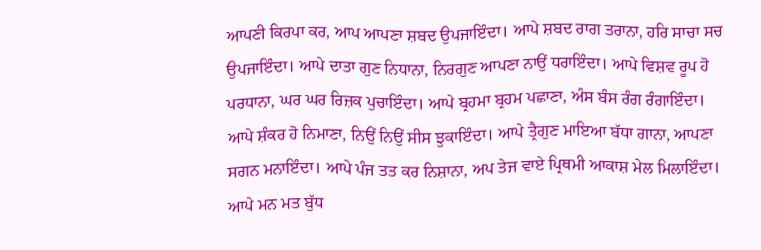ਆਪਣੀ ਕਿਰਪਾ ਕਰ, ਆਪ ਆਪਣਾ ਸ਼ਬਦ ਉਪਜਾਇੰਦਾ। ਆਪੇ ਸ਼ਬਦ ਰਾਗ ਤਰਾਨਾ, ਹਰਿ ਸਾਚਾ ਸਚ ਉਪਜਾਇੰਦਾ। ਆਪੇ ਦਾਤਾ ਗੁਣ ਨਿਧਾਨਾ, ਨਿਰਗੁਣ ਆਪਣਾ ਨਾਉਂ ਧਰਾਇੰਦਾ। ਆਪੇ ਵਿਸ਼ਵ ਰੂਪ ਹੋ ਪਰਧਾਨਾ, ਘਰ ਘਰ ਰਿਜ਼ਕ ਪੁਚਾਇੰਦਾ। ਆਪੇ ਬ੍ਰਹਮਾ ਬ੍ਰਹਮ ਪਛਾਣਾ, ਅੰਸ ਬੰਸ ਰੰਗ ਰੰਗਾਇੰਦਾ। ਆਪੇ ਸ਼ੰਕਰ ਹੋ ਨਿਮਾਣਾ, ਨਿਉਂ ਨਿਉਂ ਸੀਸ ਝੁਕਾਇੰਦਾ। ਆਪੇ ਤ੍ਰੈਗੁਣ ਮਾਇਆ ਬੱਧਾ ਗਾਨਾ, ਆਪਣਾ ਸਗਨ ਮਨਾਇੰਦਾ। ਆਪੇ ਪੰਜ ਤਤ ਕਰ ਨਿਸ਼ਾਨਾ, ਅਪ ਤੇਜ ਵਾਏ ਪ੍ਰਿਥਮੀ ਆਕਾਸ਼ ਮੇਲ ਮਿਲਾਇੰਦਾ। ਆਪੇ ਮਨ ਮਤ ਬੁੱਧ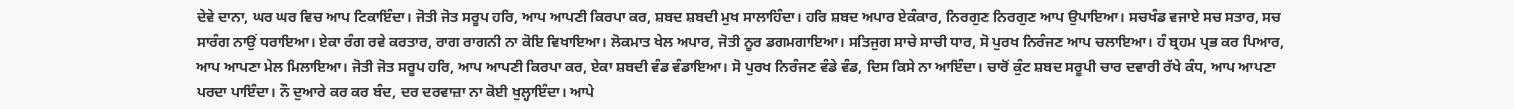ਦੇਵੇ ਦਾਨਾ, ਘਰ ਘਰ ਵਿਚ ਆਪ ਟਿਕਾਇੰਦਾ। ਜੋਤੀ ਜੋਤ ਸਰੂਪ ਹਰਿ, ਆਪ ਆਪਣੀ ਕਿਰਪਾ ਕਰ, ਸ਼ਬਦ ਸ਼ਬਦੀ ਮੁਖ ਸਾਲਾਹਿੰਦਾ। ਹਰਿ ਸ਼ਬਦ ਅਪਾਰ ਏਕੰਕਾਰ, ਨਿਰਗੁਣ ਨਿਰਗੁਣ ਆਪ ਉਪਾਇਆ। ਸਚਖੰਡ ਵਜਾਏ ਸਚ ਸਤਾਰ, ਸਚ ਸਾਰੰਗ ਨਾਉਂ ਧਰਾਇਆ। ਏਕਾ ਰੰਗ ਰਵੇ ਕਰਤਾਰ, ਰਾਗ ਰਾਗਨੀ ਨਾ ਕੋਇ ਵਿਖਾਇਆ। ਲੋਕਮਾਤ ਖੇਲ ਅਪਾਰ, ਜੋਤੀ ਨੂਰ ਡਗਮਗਾਇਆ। ਸਤਿਜੁਗ ਸਾਚੇ ਸਾਚੀ ਧਾਰ, ਸੋ ਪੁਰਖ ਨਿਰੰਜਣ ਆਪ ਚਲਾਇਆ। ਹੰ ਬ੍ਰਹਮ ਪ੍ਰਭ ਕਰ ਪਿਆਰ, ਆਪ ਆਪਣਾ ਮੇਲ ਮਿਲਾਇਆ। ਜੋਤੀ ਜੋਤ ਸਰੂਪ ਹਰਿ, ਆਪ ਆਪਣੀ ਕਿਰਪਾ ਕਰ, ਏਕਾ ਸ਼ਬਦੀ ਵੰਡ ਵੰਡਾਇਆ। ਸੋ ਪੁਰਖ ਨਿਰੰਜਣ ਵੰਡੇ ਵੰਡ, ਦਿਸ ਕਿਸੇ ਨਾ ਆਇੰਦਾ। ਚਾਰੋਂ ਕੁੰਟ ਸ਼ਬਦ ਸਰੂਪੀ ਚਾਰ ਦਵਾਰੀ ਰੱਖੇ ਕੰਧ, ਆਪ ਆਪਣਾ ਪਰਦਾ ਪਾਇੰਦਾ। ਨੌ ਦੁਆਰੇ ਕਰ ਕਰ ਬੰਦ, ਦਰ ਦਰਵਾਜ਼ਾ ਨਾ ਕੋਈ ਖੁਲ੍ਹਾਇੰਦਾ। ਆਪੇ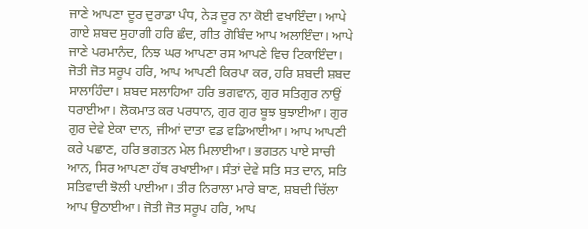ਜਾਣੇ ਆਪਣਾ ਦੂਰ ਦੁਰਾਡਾ ਪੰਧ, ਨੇੜ ਦੂਰ ਨਾ ਕੋਈ ਵਖਾਇੰਦਾ। ਆਪੇ ਗਾਏ ਸ਼ਬਦ ਸੁਹਾਗੀ ਹਰਿ ਛੰਦ, ਗੀਤ ਗੋਬਿੰਦ ਆਪ ਅਲਾਇੰਦਾ। ਆਪੇ ਜਾਣੇ ਪਰਮਾਨੰਦ, ਨਿਝ ਘਰ ਆਪਣਾ ਰਸ ਆਪਣੇ ਵਿਚ ਟਿਕਾਇੰਦਾ। ਜੋਤੀ ਜੋਤ ਸਰੂਪ ਹਰਿ, ਆਪ ਆਪਣੀ ਕਿਰਪਾ ਕਰ, ਹਰਿ ਸ਼ਬਦੀ ਸ਼ਬਦ ਸਾਲਾਹਿੰਦਾ। ਸ਼ਬਦ ਸਲਾਹਿਆ ਹਰਿ ਭਗਵਾਨ, ਗੁਰ ਸਤਿਗੁਰ ਨਾਉਂ ਧਰਾਈਆ। ਲੋਕਮਾਤ ਕਰ ਪਰਧਾਨ, ਗੁਰ ਗੁਰ ਬੂਝ ਬੁਝਾਈਆ। ਗੁਰ ਗੁਰ ਦੇਵੇ ਏਕਾ ਦਾਨ, ਜੀਆਂ ਦਾਤਾ ਵਡ ਵਡਿਆਈਆ। ਆਪ ਆਪਣੀ ਕਰੇ ਪਛਾਣ, ਹਰਿ ਭਗਤਨ ਮੇਲ ਮਿਲਾਈਆ। ਭਗਤਨ ਪਾਏ ਸਾਚੀ ਆਨ, ਸਿਰ ਆਪਣਾ ਹੱਥ ਰਖਾਈਆ। ਸੰਤਾਂ ਦੇਵੇ ਸਤਿ ਸਤ ਦਾਨ, ਸਤਿ ਸਤਿਵਾਦੀ ਝੋਲੀ ਪਾਈਆ। ਤੀਰ ਨਿਰਾਲਾ ਮਾਰੇ ਬਾਣ, ਸ਼ਬਦੀ ਚਿੱਲਾ ਆਪ ਉਠਾਈਆ। ਜੋਤੀ ਜੋਤ ਸਰੂਪ ਹਰਿ, ਆਪ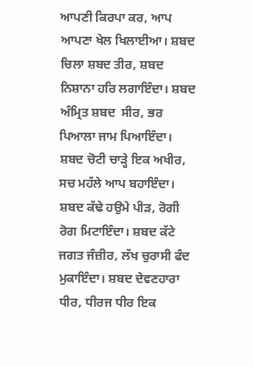ਆਪਣੀ ਕਿਰਪਾ ਕਰ, ਆਪ ਆਪਣਾ ਖੇਲ ਖਿਲਾਈਆ। ਸ਼ਬਦ ਚਿਲਾ ਸ਼ਬਦ ਤੀਰ, ਸ਼ਬਦ ਨਿਸ਼ਾਨਾ ਹਰਿ ਲਗਾਇੰਦਾ। ਸ਼ਬਦ ਅੰਮ੍ਰਿਤ ਸ਼ਬਦ  ਸੀਰ, ਭਰ ਪਿਆਲਾ ਜਾਮ ਪਿਆਇੰਦਾ। ਸ਼ਬਦ ਚੋਟੀ ਚਾੜ੍ਹੇ ਇਕ ਅਖੀਰ, ਸਚ ਮਹੱਲੇ ਆਪ ਬਹਾਇੰਦਾ। ਸ਼ਬਦ ਕੱਢੇ ਹਉਮੇ ਪੀੜ, ਰੋਗੀ ਰੋਗ ਮਿਟਾਇੰਦਾ। ਸ਼ਬਦ ਕੱਟੇ ਜਗਤ ਜੰਜ਼ੀਰ, ਲੱਖ ਚੁਰਾਸੀ ਫੰਦ ਮੁਕਾਇੰਦਾ। ਸ਼ਬਦ ਦੇਵਣਹਾਰਾ ਧੀਰ, ਧੀਰਜ ਧੀਰ ਇਕ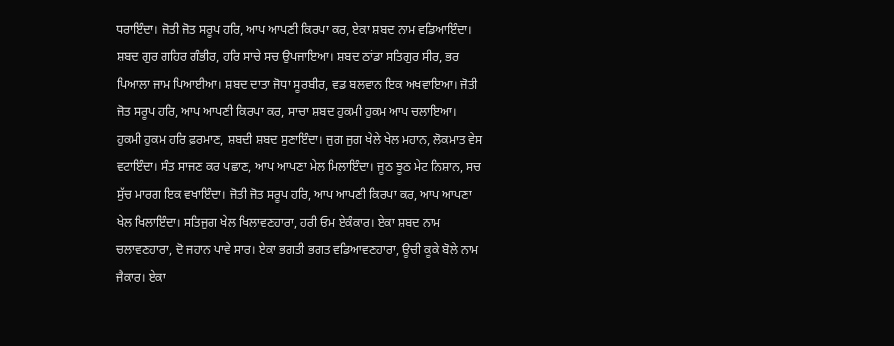ਧਰਾਇੰਦਾ। ਜੋਤੀ ਜੋਤ ਸਰੂਪ ਹਰਿ, ਆਪ ਆਪਣੀ ਕਿਰਪਾ ਕਰ, ਏਕਾ ਸ਼ਬਦ ਨਾਮ ਵਡਿਆਇੰਦਾ। ਸ਼ਬਦ ਗੁਰ ਗਹਿਰ ਗੰਭੀਰ, ਹਰਿ ਸਾਚੇ ਸਚ ਉਪਜਾਇਆ। ਸ਼ਬਦ ਠਾਂਡਾ ਸਤਿਗੁਰ ਸੀਰ, ਭਰ ਪਿਆਲਾ ਜਾਮ ਪਿਆਈਆ। ਸ਼ਬਦ ਦਾਤਾ ਜੋਧਾ ਸੂਰਬੀਰ, ਵਡ ਬਲਵਾਨ ਇਕ ਅਖਵਾਇਆ। ਜੋਤੀ ਜੋਤ ਸਰੂਪ ਹਰਿ, ਆਪ ਆਪਣੀ ਕਿਰਪਾ ਕਰ, ਸਾਚਾ ਸ਼ਬਦ ਹੁਕਮੀ ਹੁਕਮ ਆਪ ਚਲਾਇਆ। ਹੁਕਮੀ ਹੁਕਮ ਹਰਿ ਫ਼ਰਮਾਣ, ਸ਼ਬਦੀ ਸ਼ਬਦ ਸੁਣਾਇੰਦਾ। ਜੁਗ ਜੁਗ ਖੇਲੇ ਖੇਲ ਮਹਾਨ, ਲੋਕਮਾਤ ਵੇਸ ਵਟਾਇੰਦਾ। ਸੰਤ ਸਾਜਣ ਕਰ ਪਛਾਣ, ਆਪ ਆਪਣਾ ਮੇਲ ਮਿਲਾਇੰਦਾ। ਜੂਠ ਝੂਠ ਮੇਟ ਨਿਸ਼ਾਨ, ਸਚ ਸੁੱਚ ਮਾਰਗ ਇਕ ਵਖਾਇੰਦਾ। ਜੋਤੀ ਜੋਤ ਸਰੂਪ ਹਰਿ, ਆਪ ਆਪਣੀ ਕਿਰਪਾ ਕਰ, ਆਪ ਆਪਣਾ ਖੇਲ ਖਿਲਾਇੰਦਾ। ਸਤਿਜੁਗ ਖੇਲ ਖਿਲਾਵਣਹਾਰਾ, ਹਰੀ ਓਮ ਏਕੰਕਾਰ। ਏਕਾ ਸ਼ਬਦ ਨਾਮ ਚਲਾਵਣਹਾਰਾ, ਦੋ ਜਹਾਨ ਪਾਵੇ ਸਾਰ। ਏਕਾ ਭਗਤੀ ਭਗਤ ਵਡਿਆਵਣਹਾਰਾ, ਊਚੀ ਕੂਕੇ ਬੋਲੇ ਨਾਮ ਜੈਕਾਰ। ਏਕਾ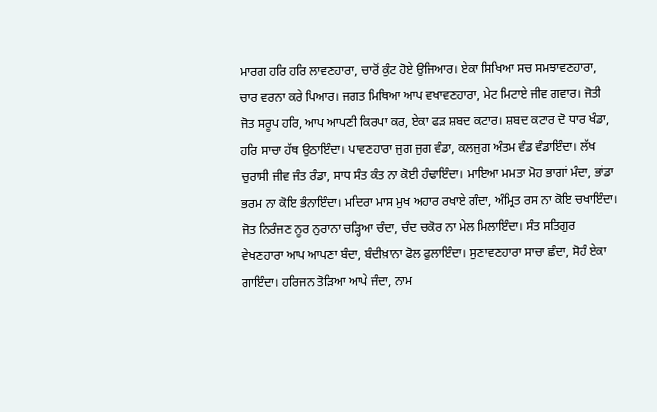ਮਾਰਗ ਹਰਿ ਹਰਿ ਲਾਵਣਹਾਰਾ, ਚਾਰੋਂ ਕੁੰਟ ਹੋਏ ਉਜਿਆਰ। ਏਕਾ ਸਿਖਿਆ ਸਚ ਸਮਝਾਵਣਹਾਰਾ, ਚਾਰ ਵਰਨਾ ਕਰੇ ਪਿਆਰ। ਜਗਤ ਮਿਥਿਆ ਆਪ ਵਖਾਵਣਹਾਰਾ, ਮੇਟ ਮਿਟਾਏ ਜੀਵ ਗਵਾਰ। ਜੋਤੀ ਜੋਤ ਸਰੂਪ ਹਰਿ, ਆਪ ਆਪਣੀ ਕਿਰਪਾ ਕਰ, ਏਕਾ ਫੜ ਸ਼ਬਦ ਕਟਾਰ। ਸ਼ਬਦ ਕਟਾਰ ਦੋ ਧਾਰ ਖੰਡਾ, ਹਰਿ ਸਾਚਾ ਹੱਥ ਉਠਾਇੰਦਾ। ਪਾਵਣਹਾਰਾ ਜੁਗ ਜੁਗ ਵੰਡਾ, ਕਲਜੁਗ ਅੰਤਮ ਵੰਡ ਵੰਡਾਇੰਦਾ। ਲੱਖ ਚੁਰਾਸੀ ਜੀਵ ਜੰਤ ਰੰਡਾ, ਸਾਧ ਸੰਤ ਕੰਤ ਨਾ ਕੋਈ ਹੰਢਾਇੰਦਾ। ਮਾਇਆ ਮਮਤਾ ਮੋਹ ਭਾਗਾਂ ਮੰਦਾ, ਭਾਂਡਾ ਭਰਮ ਨਾ ਕੋਇ ਭੰਨਾਇੰਦਾ। ਮਦਿਰਾ ਮਾਸ ਮੁਖ ਅਹਾਰ ਰਖਾਏ ਗੰਦਾ, ਅੰਮ੍ਰਿਤ ਰਸ ਨਾ ਕੋਇ ਚਖਾਇੰਦਾ। ਜੋਤ ਨਿਰੰਜਣ ਨੂਰ ਨੁਰਾਨਾ ਚੜ੍ਹਿਆ ਚੰਦਾ, ਚੰਦ ਚਕੋਰ ਨਾ ਮੇਲ ਮਿਲਾਇੰਦਾ। ਸੰਤ ਸਤਿਗੁਰ ਵੇਖਣਹਾਰਾ ਆਪ ਆਪਣਾ ਬੰਦਾ, ਬੰਦੀਖ਼ਾਨਾ ਫੋਲ ਫੁਲਾਇੰਦਾ। ਸੁਣਾਵਣਹਾਰਾ ਸਾਚਾ ਛੰਦਾ, ਸੋਹੰ ਏਕਾ ਗਾਇੰਦਾ। ਹਰਿਜਨ ਤੋੜਿਆ ਆਪੇ ਜੰਦਾ, ਨਾਮ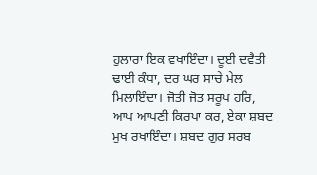ਹੁਲਾਰਾ ਇਕ ਵਖਾਇੰਦਾ। ਦੂਈ ਦਵੈਤੀ ਢਾਈ ਕੰਧਾ, ਦਰ ਘਰ ਸਾਚੇ ਮੇਲ ਮਿਲਾਇੰਦਾ। ਜੋਤੀ ਜੋਤ ਸਰੂਪ ਹਰਿ, ਆਪ ਆਪਣੀ ਕਿਰਪਾ ਕਰ, ਏਕਾ ਸ਼ਬਦ ਮੁਖ ਰਖਾਇੰਦਾ। ਸ਼ਬਦ ਗੁਰ ਸਰਬ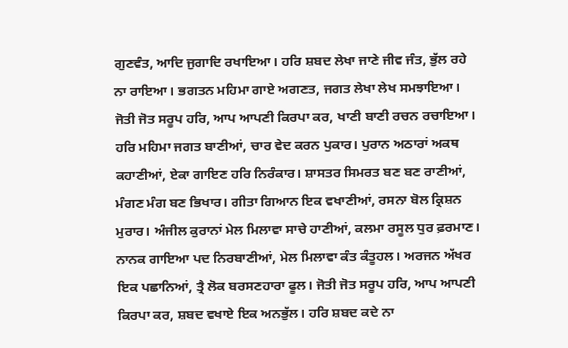ਗੁਣਵੰਤ, ਆਦਿ ਜੁਗਾਦਿ ਰਖਾਇਆ। ਹਰਿ ਸ਼ਬਦ ਲੇਖਾ ਜਾਣੇ ਜੀਵ ਜੰਤ, ਭੁੱਲ ਰਹੇ ਨਾ ਰਾਇਆ। ਭਗਤਨ ਮਹਿਮਾ ਗਾਏ ਅਗਣਤ, ਜਗਤ ਲੇਖਾ ਲੇਖ ਸਮਝਾਇਆ। ਜੋਤੀ ਜੋਤ ਸਰੂਪ ਹਰਿ, ਆਪ ਆਪਣੀ ਕਿਰਪਾ ਕਰ, ਖਾਣੀ ਬਾਣੀ ਰਚਨ ਰਚਾਇਆ। ਹਰਿ ਮਹਿਮਾ ਜਗਤ ਬਾਣੀਆਂ, ਚਾਰ ਵੇਦ ਕਰਨ ਪੁਕਾਰ। ਪੁਰਾਨ ਅਠਾਰਾਂ ਅਕਥ ਕਹਾਣੀਆਂ, ਏਕਾ ਗਾਇਣ ਹਰਿ ਨਿਰੰਕਾਰ। ਸ਼ਾਸਤਰ ਸਿਮਰਤ ਬਣ ਬਣ ਰਾਣੀਆਂ, ਮੰਗਣ ਮੰਗ ਬਣ ਭਿਖਾਰ। ਗੀਤਾ ਗਿਆਨ ਇਕ ਵਖਾਣੀਆਂ, ਰਸਨਾ ਬੋਲ ਕ੍ਰਿਸ਼ਨ ਮੁਰਾਰ। ਅੰਜੀਲ ਕੁਰਾਨਾਂ ਮੇਲ ਮਿਲਾਵਾ ਸਾਚੇ ਹਾਣੀਆਂ, ਕਲਮਾ ਰਸੂਲ ਧੁਰ ਫ਼ਰਮਾਣ। ਨਾਨਕ ਗਾਇਆ ਪਦ ਨਿਰਬਾਣੀਆਂ, ਮੇਲ ਮਿਲਾਵਾ ਕੰਤ ਕੰਤੂਹਲ। ਅਰਜਨ ਅੱਖਰ ਇਕ ਪਛਾਨਿਆਂ, ਤ੍ਰੈ ਲੋਕ ਬਰਸਣਹਾਰਾ ਫੂਲ। ਜੋਤੀ ਜੋਤ ਸਰੂਪ ਹਰਿ, ਆਪ ਆਪਣੀ ਕਿਰਪਾ ਕਰ, ਸ਼ਬਦ ਵਖਾਏ ਇਕ ਅਨਭੁੱਲ। ਹਰਿ ਸ਼ਬਦ ਕਦੇ ਨਾ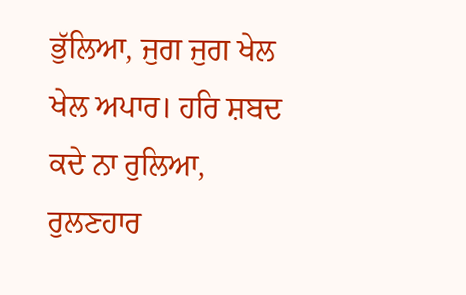ਭੁੱਲਿਆ, ਜੁਗ ਜੁਗ ਖੇਲ ਖੇਲ ਅਪਾਰ। ਹਰਿ ਸ਼ਬਦ ਕਦੇ ਨਾ ਰੁਲਿਆ, ਰੁਲਣਹਾਰ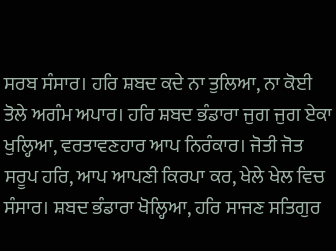ਸਰਬ ਸੰਸਾਰ। ਹਰਿ ਸ਼ਬਦ ਕਦੇ ਨਾ ਤੁਲਿਆ, ਨਾ ਕੋਈ ਤੋਲੇ ਅਗੰਮ ਅਪਾਰ। ਹਰਿ ਸ਼ਬਦ ਭੰਡਾਰਾ ਜੁਗ ਜੁਗ ਏਕਾ ਖੁਲ੍ਹਿਆ, ਵਰਤਾਵਣਹਾਰ ਆਪ ਨਿਰੰਕਾਰ। ਜੋਤੀ ਜੋਤ ਸਰੂਪ ਹਰਿ, ਆਪ ਆਪਣੀ ਕਿਰਪਾ ਕਰ, ਖੇਲੇ ਖੇਲ ਵਿਚ ਸੰਸਾਰ। ਸ਼ਬਦ ਭੰਡਾਰਾ ਖੋਲ੍ਹਿਆ, ਹਰਿ ਸਾਜਣ ਸਤਿਗੁਰ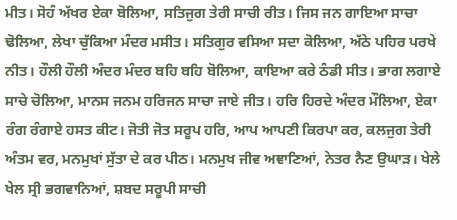ਮੀਤ। ਸੋਹੰ ਅੱਖਰ ਏਕਾ ਬੋਲਿਆ, ਸਤਿਜੁਗ ਤੇਰੀ ਸਾਚੀ ਰੀਤ। ਜਿਸ ਜਨ ਗਾਇਆ ਸਾਚਾ ਢੋਲਿਆ, ਲੇਖਾ ਚੁੱਕਿਆ ਮੰਦਰ ਮਸੀਤ। ਸਤਿਗੁਰ ਵਸਿਆ ਸਦਾ ਕੋਲਿਆ, ਅੱਠੇ ਪਹਿਰ ਪਰਖੇ ਨੀਤ। ਹੌਲੀ ਹੌਲੀ ਅੰਦਰ ਮੰਦਰ ਬਹਿ ਬਹਿ ਬੋਲਿਆ, ਕਾਇਆ ਕਰੇ ਠੰਡੀ ਸੀਤ। ਭਾਗ ਲਗਾਏ ਸਾਚੇ ਚੋਲਿਆ, ਮਾਨਸ ਜਨਮ ਹਰਿਜਨ ਸਾਚਾ ਜਾਏ ਜੀਤ। ਹਰਿ ਹਿਰਦੇ ਅੰਦਰ ਮੌਲਿਆ, ਏਕਾ ਰੰਗ ਰੰਗਾਏ ਹਸਤ ਕੀਟ। ਜੋਤੀ ਜੋਤ ਸਰੂਪ ਹਰਿ, ਆਪ ਆਪਣੀ ਕਿਰਪਾ ਕਰ, ਕਲਜੁਗ ਤੇਰੀ ਅੰਤਮ ਵਰ, ਮਨਮੁਖਾਂ ਸੁੱਤਾ ਦੇ ਕਰ ਪੀਠ। ਮਨਮੁਖ ਜੀਵ ਅਞਾਣਿਆਂ, ਨੇਤਰ ਨੈਣ ਉਘਾੜ। ਖੇਲੇ ਖੇਲ ਸ੍ਰੀ ਭਗਵਾਨਿਆਂ, ਸ਼ਬਦ ਸਰੂਪੀ ਸਾਚੀ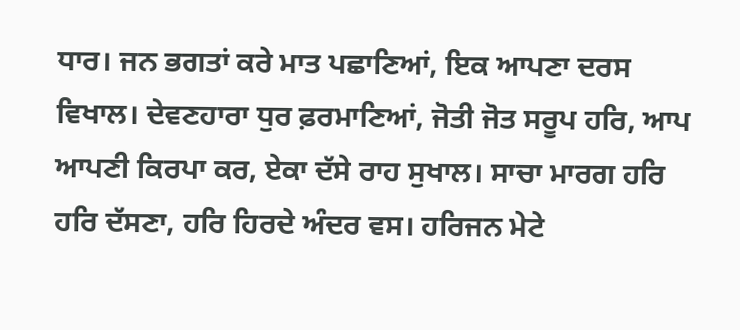ਧਾਰ। ਜਨ ਭਗਤਾਂ ਕਰੇ ਮਾਤ ਪਛਾਣਿਆਂ, ਇਕ ਆਪਣਾ ਦਰਸ ਵਿਖਾਲ। ਦੇਵਣਹਾਰਾ ਧੁਰ ਫ਼ਰਮਾਣਿਆਂ, ਜੋਤੀ ਜੋਤ ਸਰੂਪ ਹਰਿ, ਆਪ ਆਪਣੀ ਕਿਰਪਾ ਕਰ, ਏਕਾ ਦੱਸੇ ਰਾਹ ਸੁਖਾਲ। ਸਾਚਾ ਮਾਰਗ ਹਰਿ ਹਰਿ ਦੱਸਣਾ, ਹਰਿ ਹਿਰਦੇ ਅੰਦਰ ਵਸ। ਹਰਿਜਨ ਮੇਟੇ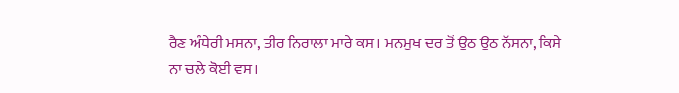ਰੈਣ ਅੰਧੇਰੀ ਮਸਨਾ, ਤੀਰ ਨਿਰਾਲਾ ਮਾਰੇ ਕਸ। ਮਨਮੁਖ ਦਰ ਤੋਂ ਉਠ ਉਠ ਨੱਸਨਾ, ਕਿਸੇ ਨਾ ਚਲੇ ਕੋਈ ਵਸ।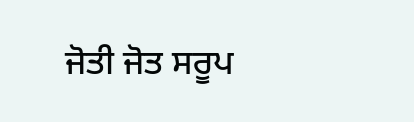ਜੋਤੀ ਜੋਤ ਸਰੂਪ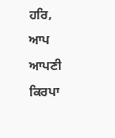ਹਰਿ, ਆਪ ਆਪਣੀ ਕਿਰਪਾ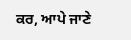ਕਰ, ਆਪੇ ਜਾਣੇ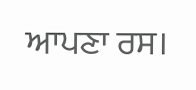ਆਪਣਾ ਰਸ।